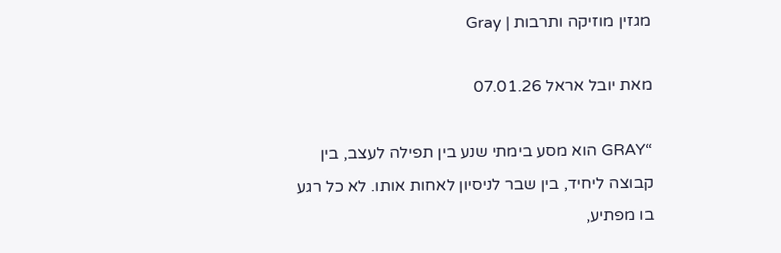מגזין מוזיקה ותרבות | Gray

מאת יובל אראל 07.01.26

“GRAY הוא מסע בימתי שנע בין תפילה לעצב, בין קבוצה ליחיד, בין שבר לניסיון לאחות אותו. לא כל רגע בו מפתיע,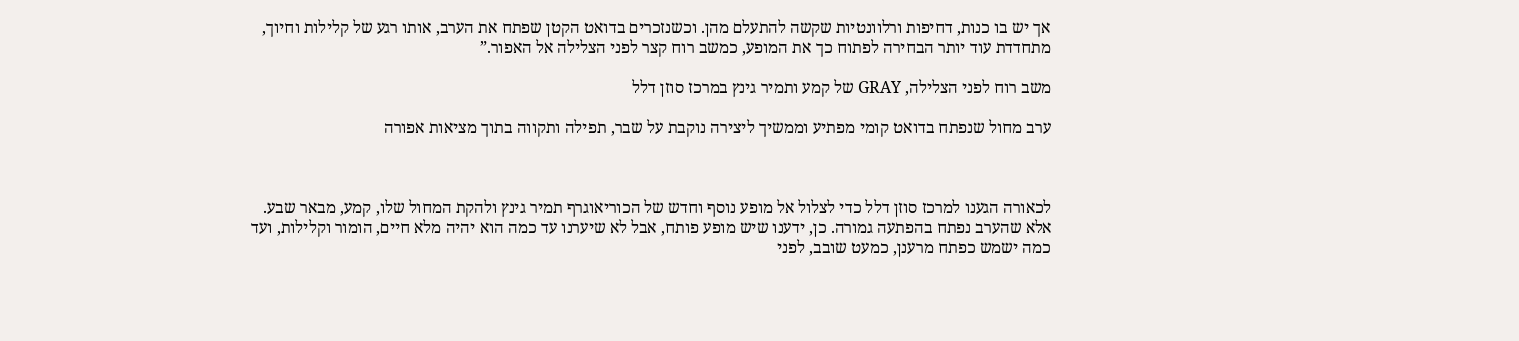אך יש בו כנות, דחיפות ורלוונטיות שקשה להתעלם מהן. וכשנזכרים בדואט הקטן שפתח את הערב, אותו רגע של קלילות וחיוך, מתחדדת עוד יותר הבחירה לפתוח כך את המופע, כמשב רוח קצר לפני הצלילה אל האפור.”

משב רוח לפני הצלילה, GRAY של קמע ותמיר גינץ במרכז סוזן דלל

ערב מחול שנפתח בדואט קומי מפתיע וממשיך ליצירה נוקבת על שבר, תפילה ותקווה בתוך מציאות אפורה



לכאורה הגענו למרכז סוזן דלל כדי לצלול אל מופע נוסף וחדש של הכוריאוגרף תמיר גינץ ולהקת המחול שלו, קמע, מבאר שבע. אלא שהערב נפתח בהפתעה גמורה. כן, ידענו שיש מופע פותח, אבל לא שיערנו עד כמה הוא יהיה מלא חיים, הומור וקלילות, ועד כמה ישמש כפתח מרענן, כמעט שובב, לפני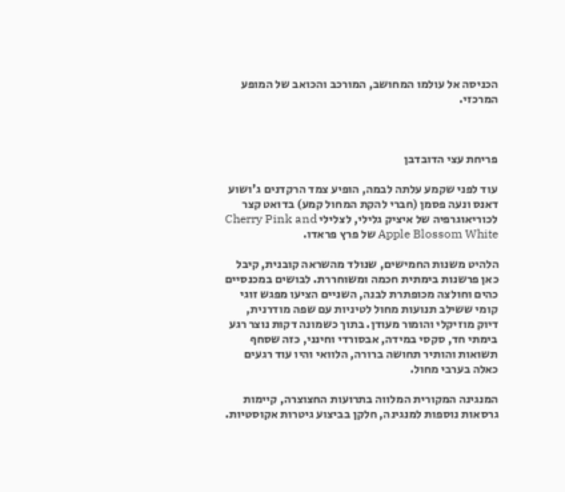הכניסה אל עולמו המחושב, המורכב והכואב של המופע המרכזי.



פריחת עצי הדובדבן

עוד לפני שקמע עלתה לבמה, הופיע צמד הרקדנים ג'ושוע דאנס ונעה פסמן (חברי להקת המחול קמע) בדואט קצר לכוריאוגרפיה של איציק גלילי, לצלילי Cherry Pink and Apple Blossom White של פרץ פראדו.

הלהיט משנות החמישים, שנולד מהשראה קובנית, קיבל כאן פרשנות בימתית חכמה ומשוחררת. לבושים במכנסיים כהים וחולצה מכופתרת לבנה, השניים הציעו מפגש זוגי קומי ששילב תנועות מחול לטיניות עם שפה מודרנית, דיוק מוזיקלי והומור מעודן. בתוך כשמונה דקות נוצר רגע בימתי חד, סקסי במידה, אבסורדי וחינני, כזה שסחף תשואות והותיר תחושה ברורה, הלוואי והיו עוד רגעים כאלה בערבי מחול.

המנגינה המקורית המלווה בתרועות החצוצרה, קיימות גרסאות נוספות למנגינה, חלקן בביצוע גיטרות אקוסטיות.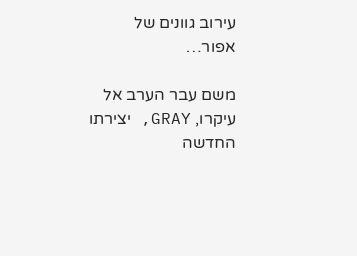עירוב גוונים של אפור…

משם עבר הערב אל עיקרו, GRAY, יצירתו החדשה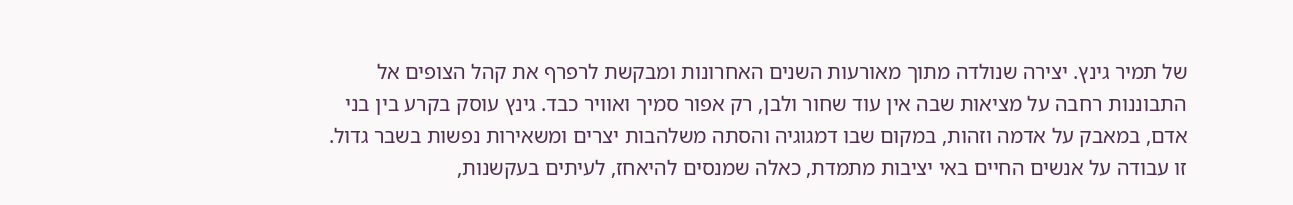של תמיר גינץ. יצירה שנולדה מתוך מאורעות השנים האחרונות ומבקשת לרפרף את קהל הצופים אל התבוננות רחבה על מציאות שבה אין עוד שחור ולבן, רק אפור סמיך ואוויר כבד. גינץ עוסק בקרע בין בני אדם, במאבק על אדמה וזהות, במקום שבו דמגוגיה והסתה משלהבות יצרים ומשאירות נפשות בשבר גדול. זו עבודה על אנשים החיים באי יציבות מתמדת, כאלה שמנסים להיאחז, לעיתים בעקשנות,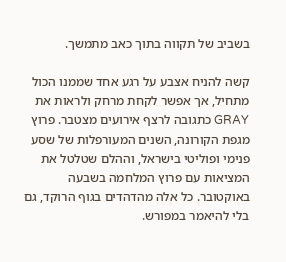בשביב של תקווה בתוך כאב מתמשך.

קשה להניח אצבע על רגע אחד שממנו הכול מתחיל, אך אפשר לקחת מרחק ולראות את GRAY כתגובה לרצף אירועים מצטבר. פרוץ מגפת הקורונה, השנים המעורפלות של שסע פנימי ופוליטי בישראל, וההלם שטלטל את המציאות עם פרוץ המלחמה בשבעה באוקטובר. כל אלה מהדהדים בגוף הרוקד, גם בלי להיאמר במפורש.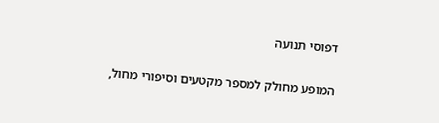דפוסי תנועה

המופע מחולק למספר מקטעים וסיפורי מחול,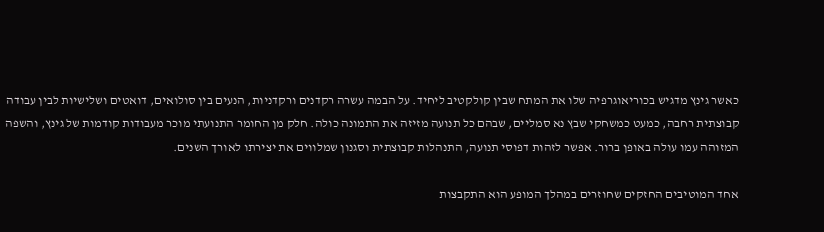כאשר גינץ מדגיש בכוריאוגרפיה שלו את המתח שבין קולקטיב ליחיד. על הבמה עשרה רקדנים ורקדניות, הנעים בין סולואים, דואטים ושלישיות לבין עבודה קבוצתית רחבה, כמעט כמשחקי שבץ נא סמליים, שבהם כל תנועה מזיזה את התמונה כולה. חלק מן החומר התנועתי מוכר מעבודות קודמות של גינץ, והשפה המזוהה עמו עולה באופן ברור. אפשר לזהות דפוסי תנועה, התנהלות קבוצתית וסגנון שמלווים את יצירתו לאורך השנים.

אחד המוטיבים החזקים שחוזרים במהלך המופע הוא התקבצות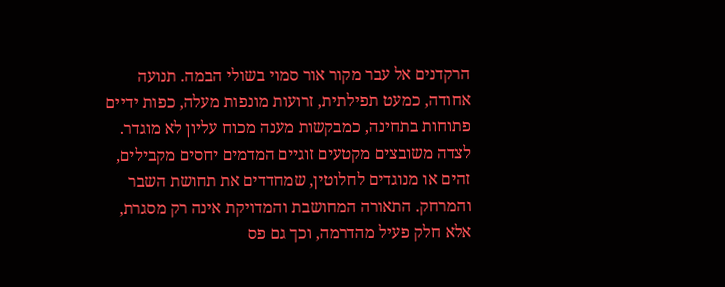הרקדנים אל עבר מקור אור סמוי בשולי הבמה. תנועה אחודה, כמעט תפילתית, זרועות מונפות מעלה, כפות ידיים פתוחות בתחינה, כמבקשות מענה מכוח עליון לא מוגדר. לצדה משובצים מקטעים זוגיים המדמים יחסים מקבילים, זהים או מנוגדים לחלוטין, שמחדדים את תחושת השבר והמרחק. התאורה המחושבת והמדויקת אינה רק מסגרת, אלא חלק פעיל מהדרמה, וכך גם פס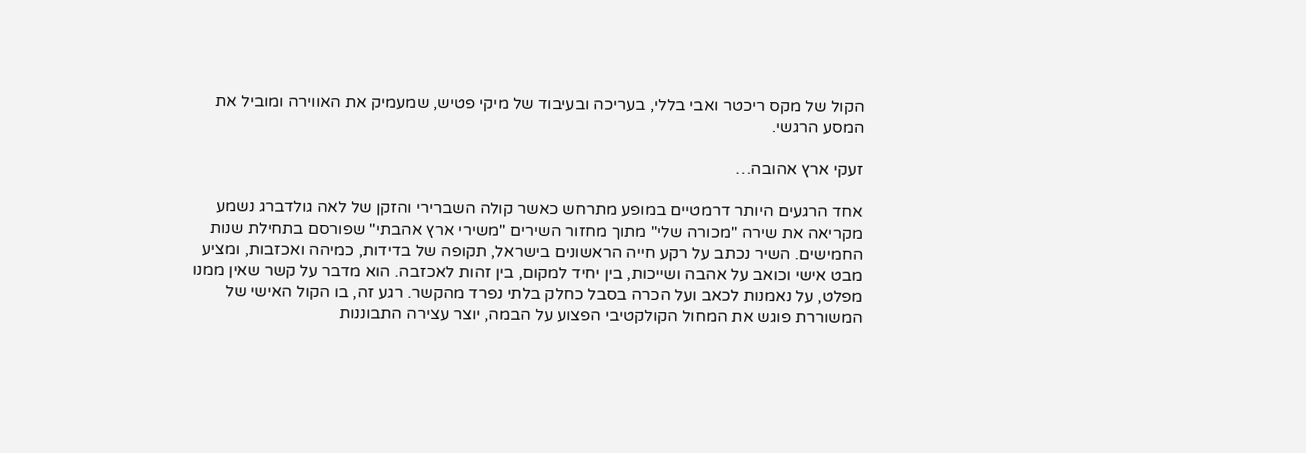הקול של מקס ריכטר ואבי בללי, בעריכה ובעיבוד של מיקי פטיש, שמעמיק את האווירה ומוביל את המסע הרגשי.

זעקי ארץ אהובה…

אחד הרגעים היותר דרמטיים במופע מתרחש כאשר קולה השברירי והזקן של לאה גולדברג נשמע מקריאה את שירה "מכורה שלי" מתוך מחזור השירים "משירי ארץ אהבתי" שפורסם בתחילת שנות החמישים. השיר נכתב על רקע חייה הראשונים בישראל, תקופה של בדידות, כמיהה ואכזבות, ומציע מבט אישי וכואב על אהבה ושייכות, בין יחיד למקום, בין זהות לאכזבה. הוא מדבר על קשר שאין ממנו מפלט, על נאמנות לכאב ועל הכרה בסבל כחלק בלתי נפרד מהקשר. רגע זה, בו הקול האישי של המשוררת פוגש את המחול הקולקטיבי הפצוע על הבמה, יוצר עצירה התבוננות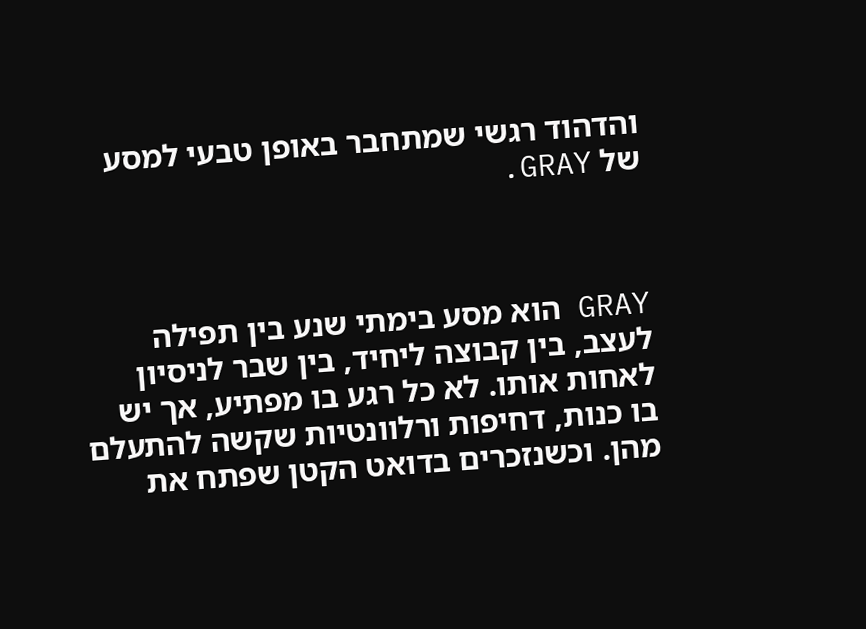והדהוד רגשי שמתחבר באופן טבעי למסע של GRAY.



GRAY הוא מסע בימתי שנע בין תפילה לעצב, בין קבוצה ליחיד, בין שבר לניסיון לאחות אותו. לא כל רגע בו מפתיע, אך יש בו כנות, דחיפות ורלוונטיות שקשה להתעלם מהן. וכשנזכרים בדואט הקטן שפתח את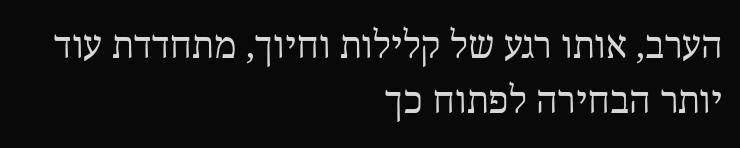הערב, אותו רגע של קלילות וחיוך, מתחדדת עוד יותר הבחירה לפתוח כך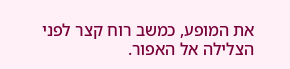את המופע, כמשב רוח קצר לפני הצלילה אל האפור.